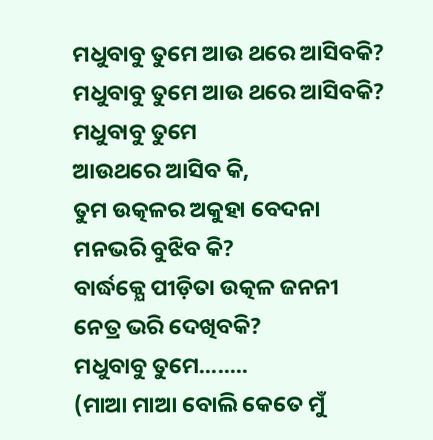ମଧୁବାବୁ ତୁମେ ଆଉ ଥରେ ଆସିବକି?
ମଧୁବାବୁ ତୁମେ ଆଉ ଥରେ ଆସିବକି?
ମଧୁବାବୁ ତୁମେ
ଆଉଥରେ ଆସିବ କି,
ତୁମ ଉତ୍କଳର ଅକୁହା ବେଦନା
ମନଭରି ବୁଝିବ କି?
ବାର୍ଦ୍ଧକ୍ଯେ ପୀଡ଼ିତା ଉତ୍କଳ ଜନନୀ
ନେତ୍ର ଭରି ଦେଖିବକି?
ମଧୁବାବୁ ତୁମେ........
(ମାଆ ମାଆ ବୋଲି କେତେ ମୁଁ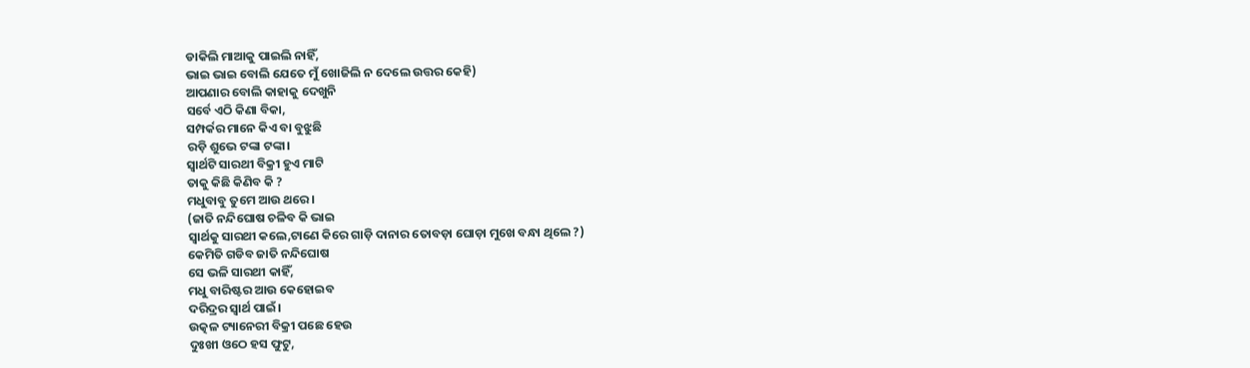ଡାକିଲି ମାଆକୁ ପାଇଲି ନାହିଁ,
ଭାଇ ଭାଇ ବୋଲି ଯେତେ ମୁଁ ଖୋଜିଲି ନ ଦେଲେ ଉତ୍ତର କେହି)
ଆପଣାର ବୋଲି କାହାକୁ ଦେଖୁନି
ସର୍ବେ ଏଠି କିଣା ବିକା,
ସମ୍ପର୍କର ମାନେ କିଏ ବା ବୁଝୁଛି
ରଡ଼ି ଶୁଭେ ଟଙ୍କା ଟଙ୍କା।
ସ୍ଵାର୍ଥଟି ସାରଥୀ ବିକ୍ରୀ ହୁଏ ମାଟି
ତାକୁ କିଛି କିଣିବ କି ?
ମଧୁବାବୁ ତୁମେ ଆଉ ଥରେ ।
(ଜାତି ନନ୍ଦିଘୋଷ ଚଳିବ କି ଭାଇ
ସ୍ଵାର୍ଥକୁ ସାରଥୀ କଲେ,ଟାଣେ କିରେ ଗାଡ଼ି ଦାନାର ତୋବଡ଼ା ଘୋଡ଼ା ମୁଖେ ବନ୍ଧା ଥିଲେ ?)
କେମିତି ଗଡିବ ଜାତି ନନ୍ଦିଘୋଷ
ସେ ଭଳି ସାରଥୀ କାହିଁ,
ମଧୁ ବାରିଷ୍ଟର ଆଉ କେହୋଇବ
ଦରିଦ୍ରର ସ୍ଵାର୍ଥ ପାଇଁ।
ଉତ୍କଳ ଟ୍ୟାନେରୀ ବିକ୍ରୀ ପଛେ ହେଉ
ଦୁଃଖୀ ଓଠେ ହସ ଫୁଟୁ,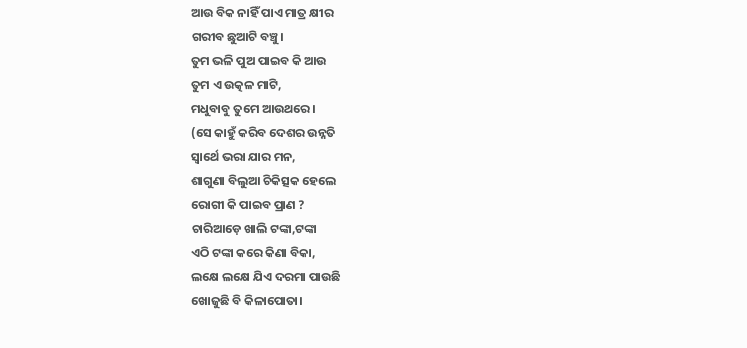ଆଉ ବିକ ନାହିଁ ପାଏ ମାତ୍ର କ୍ଷୀର
ଗରୀବ ଛୁଆଟି ବଞ୍ଚୁ।
ତୁମ ଭଳି ପୁଅ ପାଇବ କି ଆଉ
ତୁମ ଏ ଉତ୍କଳ ମାଟି,
ମଧୁବାବୁ ତୁମେ ଆଉଥରେ ।
(ସେ କାହୁଁ କରିବ ଦେଶର ଉନ୍ନତି
ସ୍ଵାର୍ଥେ ଭରା ଯାର ମନ,
ଶାଗୁଣା ବିଲୁଆ ଚିକିତ୍ସକ ହେଲେ
ରୋଗୀ କି ପାଇବ ପ୍ରାଣ ?
ଚାରିଆଡ଼େ ଖାଲି ଟଙ୍କା,ଟଙ୍କା
ଏଠି ଟଙ୍କା କରେ କିଣା ବିକା,
ଲକ୍ଷେ ଲକ୍ଷେ ଯିଏ ଦରମା ପାଉଛି
ଖୋଜୁଛି ବି କିଳାପୋତା।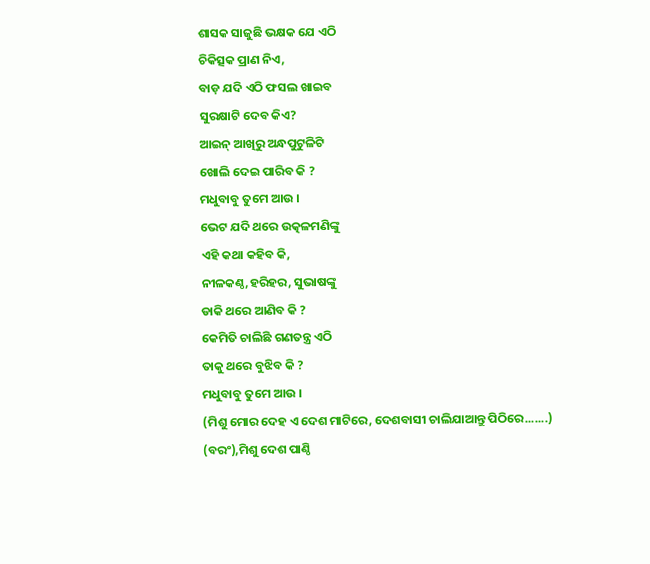ଶାସକ ସାଜୁଛି ଭକ୍ଷକ ଯେ ଏଠି
ଚିକିତ୍ସକ ପ୍ରାଣ ନିଏ,
ବାଡ଼ ଯଦି ଏଠି ଫସଲ ଖାଇବ
ସୁରକ୍ଷାଟି ଦେବ କିଏ?
ଆଇନ୍ ଆଖିରୁ ଅନ୍ଧପୁଟୁଳିଟି
ଖୋଲି ଦେଇ ପାରିବ କି ?
ମଧୁବାବୁ ତୁମେ ଆଉ ।
ଭେଟ ଯଦି ଥରେ ଉତ୍କଳମଣିଙ୍କୁ
ଏହି କଥା କହିବ କି,
ନୀଳକଣ୍ଠ,ହରିହର, ସୁଭାଷଙ୍କୁ
ଡାକି ଥରେ ଆଣିବ କି ?
କେମିତି ଚାଲିଛି ଗଣତନ୍ତ୍ର ଏଠି
ତାକୁ ଥରେ ବୁଝିବ କି ?
ମଧୁବାବୁ ତୁମେ ଆଉ ।
(ମିଶୁ ମୋର ଦେହ ଏ ଦେଶ ମାଟିରେ, ଦେଶବାସୀ ଚାଲିଯାଆନ୍ତୁ ପିଠିରେ.......)
(ବରଂ),ମିଶୁ ଦେଶ ପାଣ୍ଠି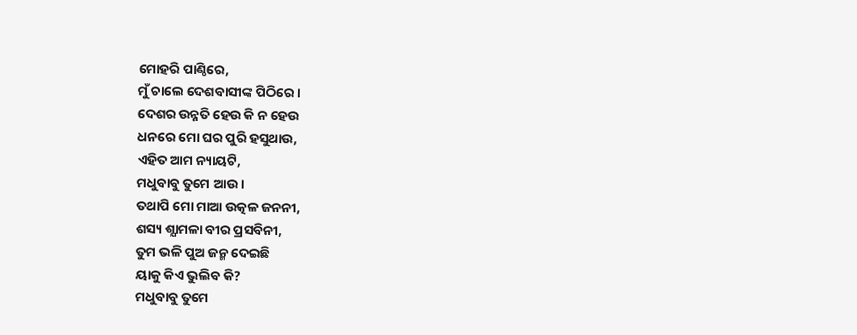ମୋହରି ପାଣ୍ଠିରେ,
ମୁଁ ଚାଲେ ଦେଶବାସୀଙ୍କ ପିଠିରେ।
ଦେଶର ଉନ୍ନତି ହେଉ କି ନ ହେଉ
ଧନରେ ମୋ ଘର ପୁରି ହସୁଥାଉ,
ଏହିତ ଆମ ନ୍ୟାୟଟି,
ମଧୁବାବୁ ତୁମେ ଆଉ ।
ତଥାପି ମୋ ମାଆ ଉତ୍କଳ ଜନନୀ,
ଶସ୍ୟ ଶ୍ଯାମଳା ବୀର ପ୍ରସବିନୀ,
ତୁମ ଭଳି ପୁଅ ଜନ୍ମ ଦେଇଛି
ୟାକୁ କିଏ ଭୁଲିବ କି?
ମଧୁବାବୁ ତୁମେ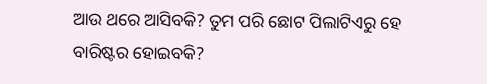ଆଉ ଥରେ ଆସିବକି? ତୁମ ପରି ଛୋଟ ପିଲାଟିଏରୁ ହେ ବାରିଷ୍ଟର ହୋଇବକି?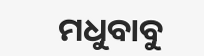ମଧୁବାବୁ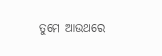ତୁମେ ଆଉଥରେ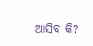ଆସିବ କି?